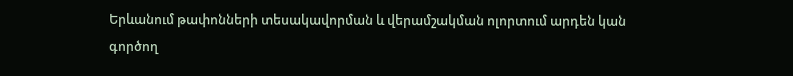Երևանում թափոնների տեսակավորման և վերամշակման ոլորտում արդեն կան գործող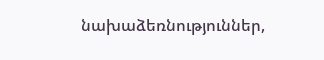նախաձեռնություններ,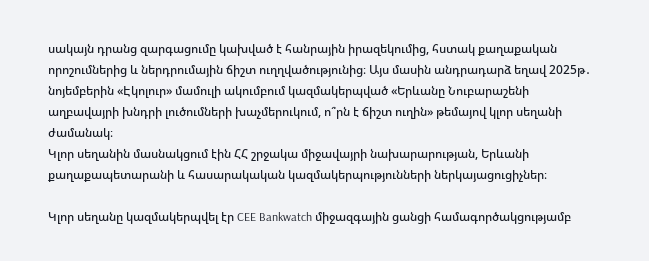սակայն դրանց զարգացումը կախված է հանրային իրազեկումից, հստակ քաղաքական որոշումներից և ներդրումային ճիշտ ուղղվածությունից։ Այս մասին անդրադարձ եղավ 2025թ․ նոյեմբերին «Էկոլուր» մամուլի ակումբում կազմակերպված «Երևանը Նուբարաշենի աղբավայրի խնդրի լուծումների խաչմերուկում, ո՞րն է ճիշտ ուղին» թեմայով կլոր սեղանի ժամանակ։
Կլոր սեղանին մասնակցում էին ՀՀ շրջակա միջավայրի նախարարության, Երևանի քաղաքապետարանի և հասարակական կազմակերպությունների ներկայացուցիչներ։

Կլոր սեղանը կազմակերպվել էր CEE Bankwatch միջազգային ցանցի համագործակցությամբ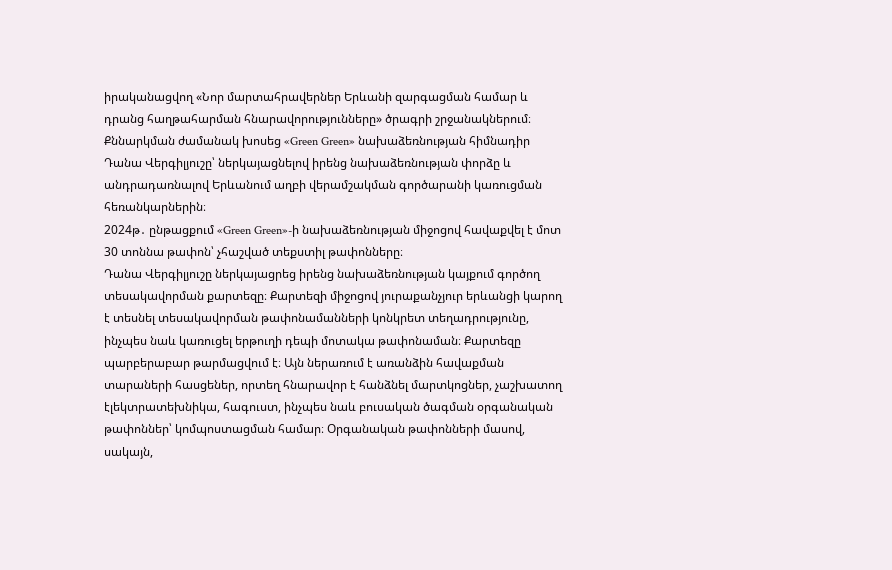իրականացվող «Նոր մարտահրավերներ Երևանի զարգացման համար և դրանց հաղթահարման հնարավորությունները» ծրագրի շրջանակներում։
Քննարկման ժամանակ խոսեց «Green Green» նախաձեռնության հիմնադիր Դանա Վերգիլյուշը՝ ներկայացնելով իրենց նախաձեռնության փորձը և անդրադառնալով Երևանում աղբի վերամշակման գործարանի կառուցման հեռանկարներին։
2024թ․ ընթացքում «Green Green»-ի նախաձեռնության միջոցով հավաքվել է մոտ 30 տոննա թափոն՝ չհաշված տեքստիլ թափոնները։
Դանա Վերգիլյուշը ներկայացրեց իրենց նախաձեռնության կայքում գործող տեսակավորման քարտեզը։ Քարտեզի միջոցով յուրաքանչյուր երևանցի կարող է տեսնել տեսակավորման թափոնամանների կոնկրետ տեղադրությունը, ինչպես նաև կառուցել երթուղի դեպի մոտակա թափոնաման։ Քարտեզը պարբերաբար թարմացվում է։ Այն ներառում է առանձին հավաքման տարաների հասցեներ, որտեղ հնարավոր է հանձնել մարտկոցներ, չաշխատող էլեկտրատեխնիկա, հագուստ, ինչպես նաև բուսական ծագման օրգանական թափոններ՝ կոմպոստացման համար։ Օրգանական թափոնների մասով, սակայն,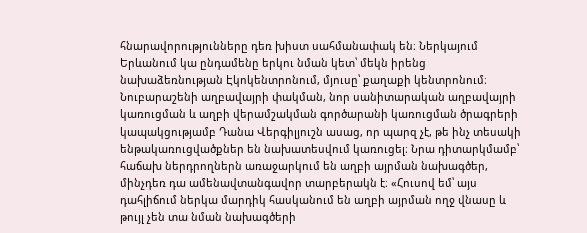հնարավորությունները դեռ խիստ սահմանափակ են։ Ներկայում Երևանում կա ընդամենը երկու նման կետ՝ մեկն իրենց նախաձեռնության Էկոկենտրոնում, մյուսը՝ քաղաքի կենտրոնում։
Նուբարաշենի աղբավայրի փակման, նոր սանիտարական աղբավայրի կառուցման և աղբի վերամշակման գործարանի կառուցման ծրագրերի կապակցությամբ Դանա Վերգիլյուշն ասաց, որ պարզ չէ, թե ինչ տեսակի ենթակառուցվածքներ են նախատեսվում կառուցել։ Նրա դիտարկմամբ՝ հաճախ ներդրողներն առաջարկում են աղբի այրման նախագծեր, մինչդեռ դա ամենավտանգավոր տարբերակն է։ «Հուսով եմ՝ այս դահլիճում ներկա մարդիկ հասկանում են աղբի այրման ողջ վնասը և թույլ չեն տա նման նախագծերի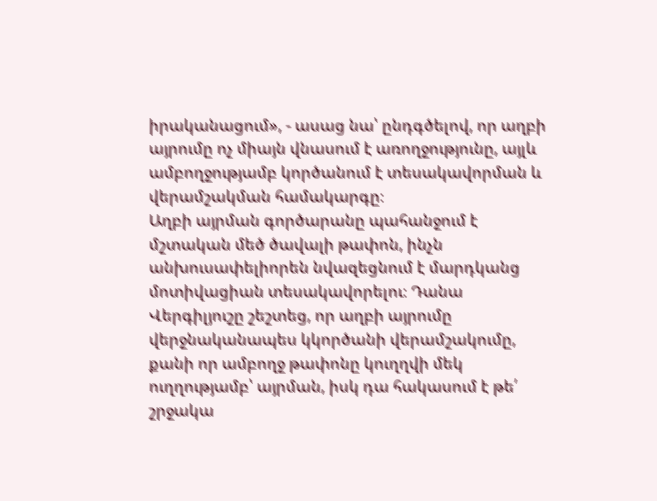իրականացում», - ասաց նա՝ ընդգծելով, որ աղբի այրումը ոչ միայն վնասում է առողջությունը, այլև ամբողջությամբ կործանում է տեսակավորման և վերամշակման համակարգը։
Աղբի այրման գործարանը պահանջում է մշտական մեծ ծավալի թափոն, ինչն անխուսափելիորեն նվազեցնում է մարդկանց մոտիվացիան տեսակավորելու։ Դանա Վերգիլյուշը շեշտեց, որ աղբի այրումը վերջնականապես կկործանի վերամշակումը, քանի որ ամբողջ թափոնը կուղղվի մեկ ուղղությամբ՝ այրման, իսկ դա հակասում է թե՛ շրջակա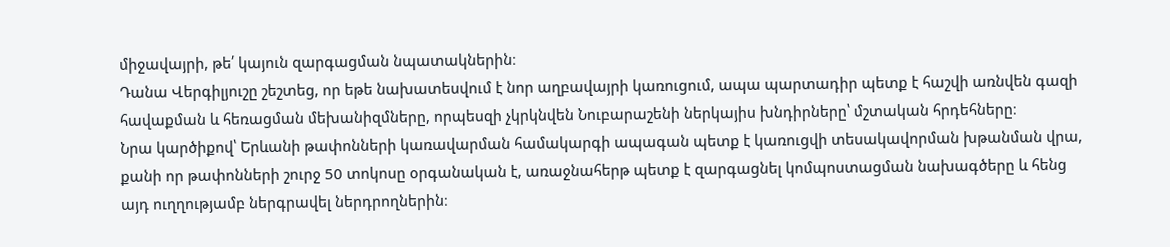միջավայրի, թե՛ կայուն զարգացման նպատակներին։
Դանա Վերգիլյուշը շեշտեց, որ եթե նախատեսվում է նոր աղբավայրի կառուցում, ապա պարտադիր պետք է հաշվի առնվեն գազի հավաքման և հեռացման մեխանիզմները, որպեսզի չկրկնվեն Նուբարաշենի ներկայիս խնդիրները՝ մշտական հրդեհները։
Նրա կարծիքով՝ Երևանի թափոնների կառավարման համակարգի ապագան պետք է կառուցվի տեսակավորման խթանման վրա, քանի որ թափոնների շուրջ 50 տոկոսը օրգանական է, առաջնահերթ պետք է զարգացնել կոմպոստացման նախագծերը և հենց այդ ուղղությամբ ներգրավել ներդրողներին։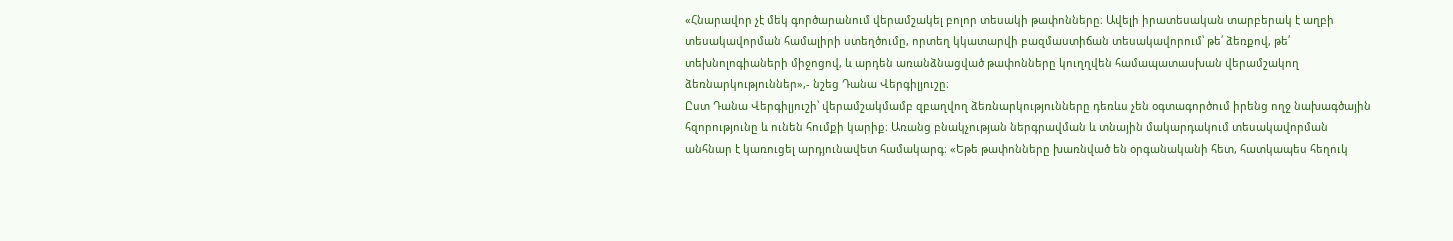«Հնարավոր չէ մեկ գործարանում վերամշակել բոլոր տեսակի թափոնները։ Ավելի իրատեսական տարբերակ է աղբի տեսակավորման համալիրի ստեղծումը, որտեղ կկատարվի բազմաստիճան տեսակավորում՝ թե՛ ձեռքով, թե՛ տեխնոլոգիաների միջոցով, և արդեն առանձնացված թափոնները կուղղվեն համապատասխան վերամշակող ձեռնարկություններ»,- նշեց Դանա Վերգիլյուշը։
Ըստ Դանա Վերգիլյուշի՝ վերամշակմամբ զբաղվող ձեռնարկությունները դեռևս չեն օգտագործում իրենց ողջ նախագծային հզորությունը և ունեն հումքի կարիք։ Առանց բնակչության ներգրավման և տնային մակարդակում տեսակավորման անհնար է կառուցել արդյունավետ համակարգ։ «Եթե թափոնները խառնված են օրգանականի հետ, հատկապես հեղուկ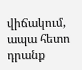վիճակում, ապա հետո դրանք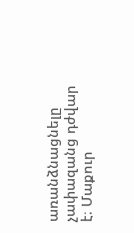առանձնացնելը չափազանց դժվար է։ Մաքուր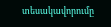տեսակավորումը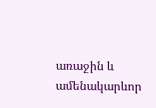առաջին և ամենակարևոր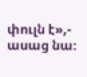փուլն է»,- ասաց նա։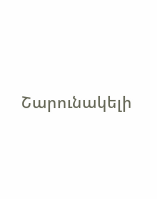Շարունակելի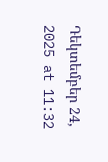Դեկտեմբեր 24, 2025 at 11:32